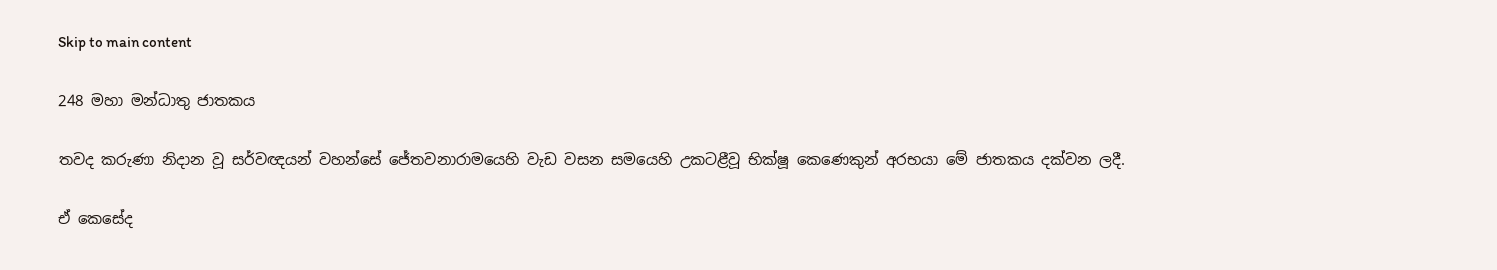Skip to main content

248 මහා මන්ධාතු ජාතකය

තවද කරුණා නිදාන වූ සර්වඥයන් වහන්සේ ජේතවනාරාමයෙහි වැඩ වසන සමයෙහි උකටළීවූ භික්ෂූ කෙණෙකුන් අරභයා මේ ජාතකය දක්වන ලදී.

ඒ කෙසේද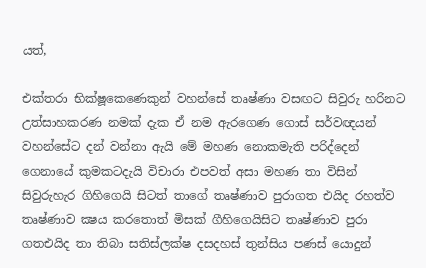යත්,

එක්තරා භික්ෂූකෙණෙකුන් වහන්සේ තෘෂ්ණා වසඟට සිවුරු හරිනට උත්සාහකරණ නමක් දැක ඒ නම ඇරගෙණ ගොස් සර්වඥයන් වහන්සේට දන් වන්නා ඇයි මේ මහණ නොකමැති පරිද්දෙන් ගෙනායේ කුමකටදැයි විචාරා එපවත් අසා මහණ තා විසින් සිවුරුහැර ගිහිගෙයි සිටත් තාගේ තෘෂ්ණාව පුරාගත එයිද රහත්ව තෘෂ්ණාව ක්‍ෂය කරතොත් මිසක් ගීහිගෙයිසිට තෘෂ්ණාව පුරා ගතඑයිද තා තිබා සතිස්ලක්ෂ දසදහස් තුන්සිය පණස් යොදුන්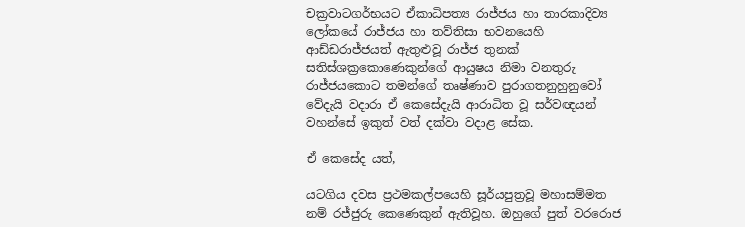චක්‍රවාටගර්භයට ඒකාධිපත්‍ය රාජ්ජය හා තාරකාදිව්‍ය ලෝකයේ රාජ්ජය හා තව්තිසා භවනයෙහි ආඩ්ඩරාජ්ජයත් ඇතුළුවූ රාජ්ජ තුනක් සතිස්ශක්‍රකොණෙකුන්ගේ ආයුෂය නිමා වනතුරු රාජ්ජයකොට තමන්ගේ තෘෂ්ණාව පුරාගතනුහුනුවෝ වේදැයි වදාරා ඒ කෙසේදැයි ආරාධිත වූ සර්වඥයන් වහන්සේ ඉකුත් වත් දක්වා වදාළ සේක.

ඒ කෙසේද යත්,

යටගිය දවස ප්‍රථමකල්පයෙහි සූර්යපුත්‍රවූ මහාසම්මත නම් රජ්ජුරු කෙණෙකුන් ඇතිවූහ. ඔහුගේ පුත් වරරොජ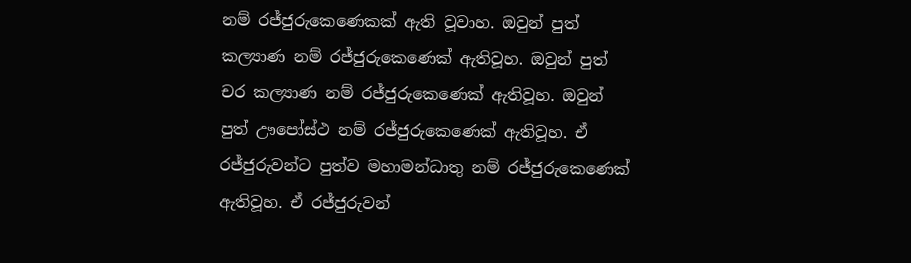නම් රජ්ජුරුකෙණෙකක් ඇති වූවාහ. ඔවුන් පුත් කල්‍යාණ නම් රජ්ජුරුකෙණෙක් ඇතිවූහ. ඔවුන් පුත් චර කල්‍යාණ නම් රජ්ජුරුකෙණෙක් ඇතිවූහ. ඔවුන් පුත් ඌපෝස්ථ නම් රජ්ජුරුකෙණෙක් ඇතිවූහ. ඒ රජ්ජුරුවන්ට පුත්ව මහාමන්ධාතු නම් රජ්ජුරුකෙණෙක් ඇතිවූහ. ඒ රජ්ජුරුවන්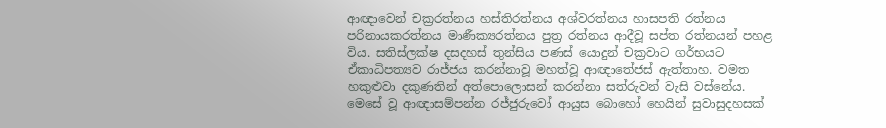ආඥාවෙන් චක්‍රරත්නය හස්තිරත්නය අශ්වරත්නය හාසපති රත්නය පරිනායකරත්නය මාණීක්‍යරත්නය පුත්‍ර රත්නය ආදීවූ සප්ත රත්නයන් පහළ විය. සතිස්ලක්ෂ දසදහස් තුන්සිය පණස් යොදුන් චක්‍රවාට ගර්භයට ඒකාධිපත්‍යව රාජ්ජය කරන්නාවූ මහත්වූ ආඥාතේජස් ඇත්තාහ. වමත හකුළුවා දකුණතින් අත්පොලොසන් කරන්නා සත්රුවන් වැසි වස්නේය. මෙසේ වූ ආඥාසම්පන්න රජ්ජුරුවෝ ආයුස බොහෝ හෙයින් සුවාසුදහසක්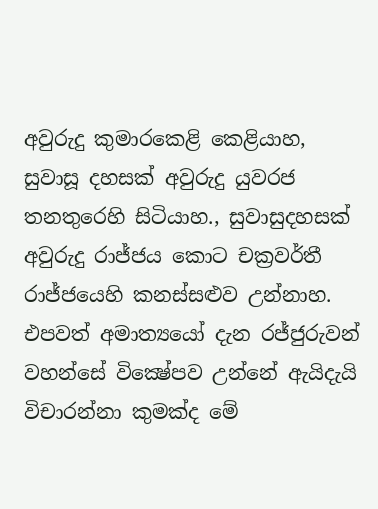අවුරුදු කුමාරකෙළි කෙළියාහ, සුවාසූ දහසක් අවුරුදු යුවරජ තනතුරෙහි සිටියාහ., සුවාසුදහසක් අවුරුදු රාජ්ජය කොට චක්‍රවර්තී රාජ්ජයෙහි කනස්සළුව උන්නාහ. එපවත් අමාත්‍යයෝ දැන රජ්ජුරුවන් වහන්සේ වික්‍ෂේපව උන්නේ ඇයිදැයි විචාරන්නා කුමක්ද මේ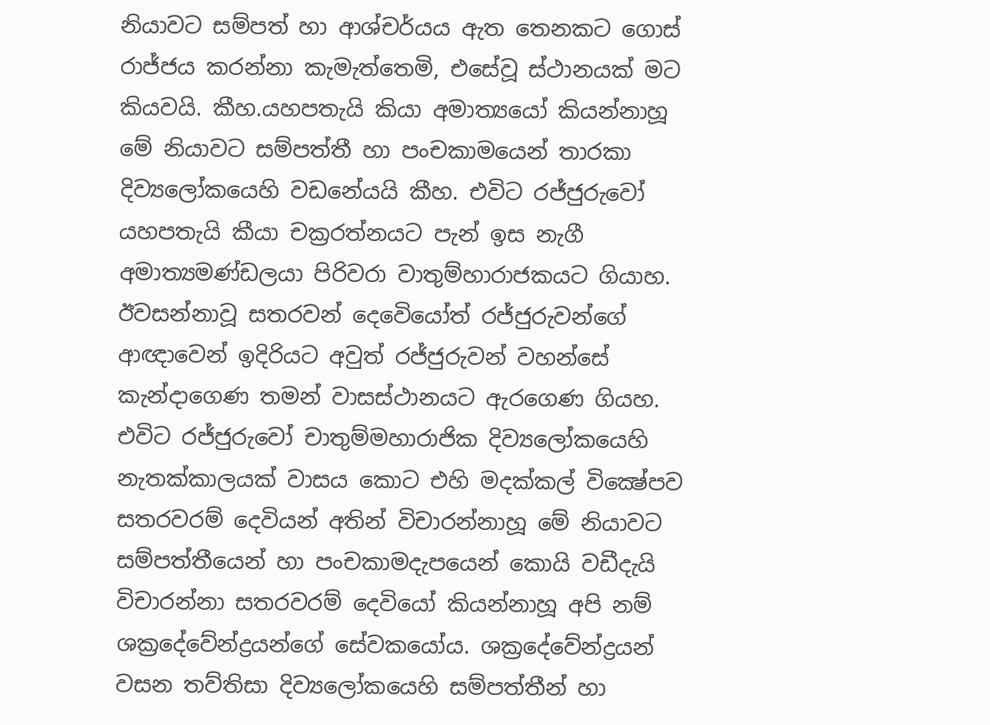නියාවට සම්පත් හා ආශ්චර්යය ඇත තෙනකට ගොස් රාජ්ජය කරන්නා කැමැත්තෙමි, එසේවූ ස්ථානයක් මට කියවයි. කීහ.යහපතැයි කියා අමාත්‍යයෝ කියන්නාහූ මේ නියාවට සම්පත්තී හා පංචකාමයෙන් තාරකා දිව්‍යලෝකයෙහි වඩනේයයි කීහ. එවිට රජ්ජුරුවෝ යහපතැයි කීයා චක්‍රරත්නයට පැන් ඉස නැගී අමාත්‍යමණ්ඩලයා පිරිවරා වාතුම්හාරාජකයට ගියාහ. ඊවසන්නාවූ සතරවන් දෙවෙියෝත් රජ්ජුරුවන්ගේ ආඥාවෙන් ඉදිරියට අවුත් රජ්ජුරුවන් වහන්සේ කැන්දාගෙණ තමන් වාසස්ථානයට ඇරගෙණ ගියහ. එවිට රජ්ජුරුවෝ චාතුම්මහාරාජික දිව්‍යලෝකයෙහි නැතක්කාලයක් වාසය කොට එහි මදක්කල් වික්‍ෂේපව සතරවරම් දෙවියන් අතින් විචාරන්නාහූ මේ නියාවට සම්පත්තීයෙන් හා පංචකාමදැපයෙන් කොයි වඩීදැයි විචාරන්නා සතරවරම් දෙවියෝ කියන්නාහූ අපි නම් ශක්‍රදේවේන්ද්‍රයන්ගේ සේවකයෝය. ශක්‍රදේවේන්ද්‍රයන් වසන තව්තිසා දිව්‍යලෝකයෙහි සම්පත්තීන් හා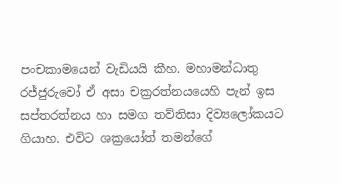පංචකාමයෙන් වැඩියයි කීහ. මහාමන්ධාතු රජ්ජුරුවෝ ඒ අසා චක්‍රරත්නයයෙහි පැන් ඉස සප්තරත්නය හා සමග තව්තිසා දිව්‍යලෝකයට ගියාහ. එවිට ශක්‍රයෝත් තමන්ගේ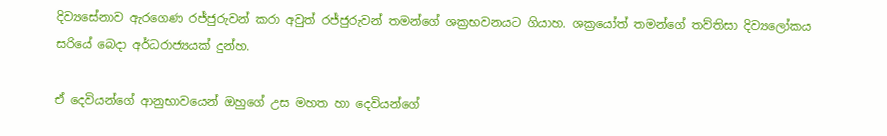දිව්‍යසේනාව ඇරගෙණ රජ්ජුරුවන් කරා අවුත් රජ්ජුරුවන් තමන්ගේ ශක්‍රභවනයට ගියාහ. ශක්‍රයෝත් තමන්ගේ තව්තිසා දිව්‍යලෝකය සරියේ බෙදා අර්ධරාජ්‍යයක් දුන්හ.

ඒ දෙවියන්ගේ ආනුභාවයෙන් ඔහුගේ උස මහත හා දෙවියන්ගේ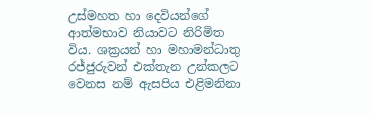උස්මහත හා දෙවියන්ගේ ආත්මභාව නියාවට නිරිමිත විය. ශක්‍රයන් හා මහාමන්ධාතු රජ්ජුරුවන් එක්තැන උන්කලට වෙනස නම් ඇසපිය එළිමනිනා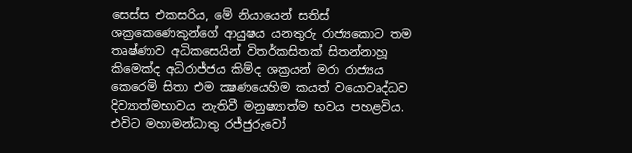සෙස්ස එකසරිය, මේ නියායෙන් සතිස් ශක්‍රකෙණෙකුන්ගේ ආයුෂය යනතුරු රාජ්‍යකොට තම තෘෂ්ණාව අධිකසෙයින් විතර්කසිතක් සිතන්නාහූ කිමෙක්ද අධිරාජ්ජය කිම්ද ශක්‍රයන් මරා රාජ්‍යය කෙරෙමි සිතා එම ක්‍ෂණයෙහිම කයත් වයොවෘද්ධව දිව්‍යාත්මභාවය නැතිවී මනුෂ්‍යාත්ම භවය පහළවිය. එවිට මහාමන්ධාතු රජ්ජුරුවෝ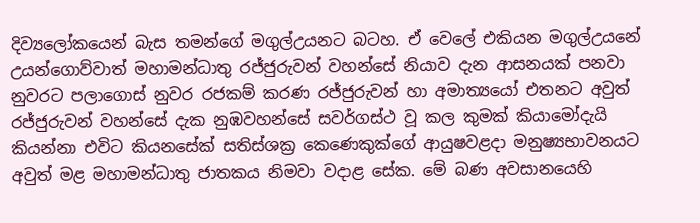දිව්‍යලෝකයෙන් බැස තමන්ගේ මගුල්උයනට බටහ. ඒ වෙලේ එකියන මගුල්උයනේ උයන්ගොව්වාත් මහාමන්ධාතු රජ්ජුරුවන් වහන්සේ නියාව දැන ආසනයක් පනවා නුවරට පලාගොස් නුවර රජකම් කරණ රජ්ජුරුවන් හා අමාත්‍යයෝ එතනට අවුත් රජ්ජුරුවන් වහන්සේ දැක නුඹවහන්සේ සවර්ගස්ථ වූ කල කුමක් කියාමෝදැයි කියන්නා එවිට කියනසේක් සතිස්ශක්‍ර කෙණෙකුක්ගේ ආයුෂවළදා මනුෂ්‍යභාවනයට අවුත් මළ මහාමන්ධාතු ජාතකය නිමවා වදාළ සේක. මේ බණ අවසානයෙහි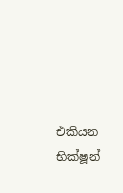එකියන භික්ෂූන්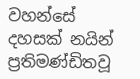වහන්සේ දහසක් නයින් ප්‍රතිමණ්ඩිතවූ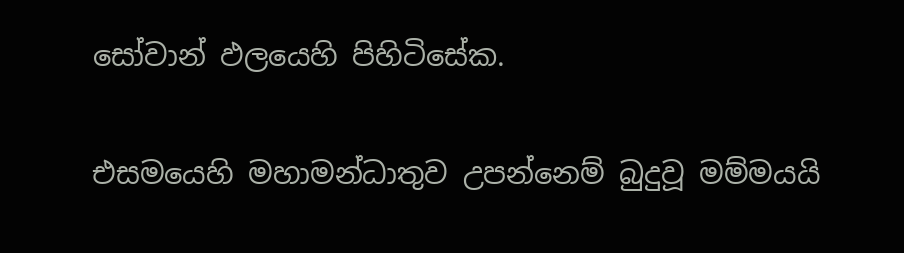සෝවාන් ඵලයෙහි පිහිටිසේක.

එසමයෙහි මහාමන්ධාතුව උපන්නෙම් බුදුවූ මම්මයයි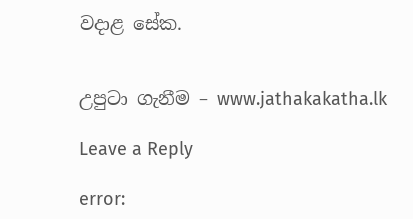වදාළ සේක.


උපුටා ගැනීම – www.jathakakatha.lk

Leave a Reply

error: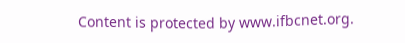Content is protected by www.ifbcnet.org.